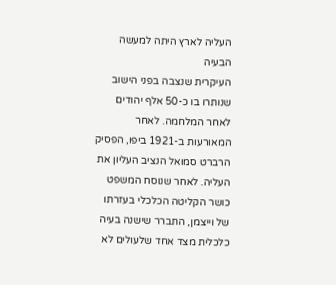העליה לארץ היתה למעשה הבעיה
העיקרית שנצבה בפני הישוב שנותרו בו כ-50 אלף יהודים לאחר המלחמה. לאחר המאורעות ב-1921 ביפו, הפסיק הרברט סמואל הנציב העליון את העליה. לאחר שנוסח המשפט כושר הקליטה הכלכלי בעזרתו של וייצמן, התברר שישנה בעיה כלכלית מצד אחד שלעולים לא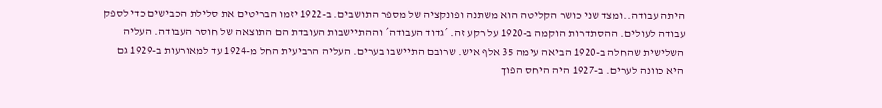היתה עבודה..ומצד שני כושר הקליטה הוא משתנה ופונקציה של מספר התושבים. ב-1922 יזמו הבריטים את סלילת הכבישים כדי לספק עבודה לעולים. ההסתדרות הוקמה ב-1920 על רקע זה. ´גדוד העבודה´ וההתיישבות העובדת הם התוצאה של חוסר העבודה. העליה השלישית שהחלה ב-1920 הביאה עימה 35 אלף איש. שרובם התיישבו בערים. העליה הרביעית החל מ-1924 עד למאורעות ב-1929 גם היא כוונה לערים. ב-1927 היה היחס הפוך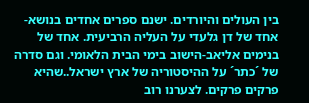בין העולים והיורדים. ישנם ספרים אחדים בנושא- אחד של דן גלעדי על העליה הרביעית. אחד של בנימים אליאב-הישוב בימי הבית הלאומי. וגם סדרה של ´כתר´ על ההיסטוריה של ארץ ישראל..שהיא פרקים פרקים. לצערנו רוב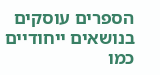הספרים עוסקים בנושאים ייחודיים כמו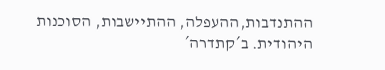ההתנדבות,ההעפלה, ההתיישבות, הסוכנות היהודית. ב´קתדרה´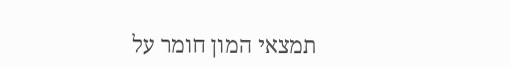תמצאי המון חומר על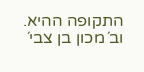התקופה ההיא. וב´מכון בן צבי´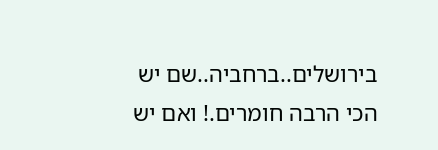בירושלים..ברחביה..שם יש הכי הרבה חומרים.! ואם יש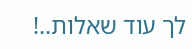לך עוד שאלות..!